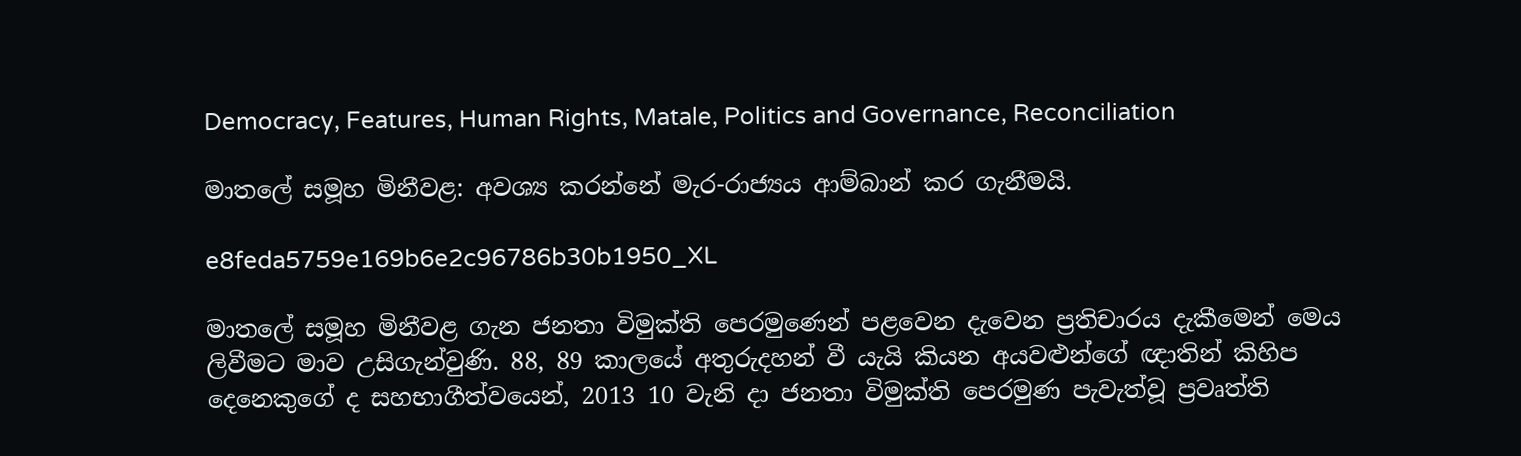Democracy, Features, Human Rights, Matale, Politics and Governance, Reconciliation

මාතලේ සමූහ මිනීවළ: අවශ්‍ය කරන්නේ මැර-රාජ්‍යය ආම්බාන් කර ගැනීමයි.

e8feda5759e169b6e2c96786b30b1950_XL

මාතලේ සමූහ මිනීවළ ගැන ජනතා විමුක්ති පෙරමුණෙන් පළවෙන දැවෙන ප්‍රතිචාරය දැකීමෙන් මෙය ලිවීමට මාව උසිගැන්වුණි. 88, 89 කාලයේ අතුරුදහන් වී යැයි කියන අයවළුන්ගේ ඥාතින් කිහිප දෙනෙකුගේ ද සහභාගීත්වයෙන්, 2013 10 වැනි දා ජනතා විමුක්ති පෙරමුණ පැවැත්වූ ප්‍රවෘත්ති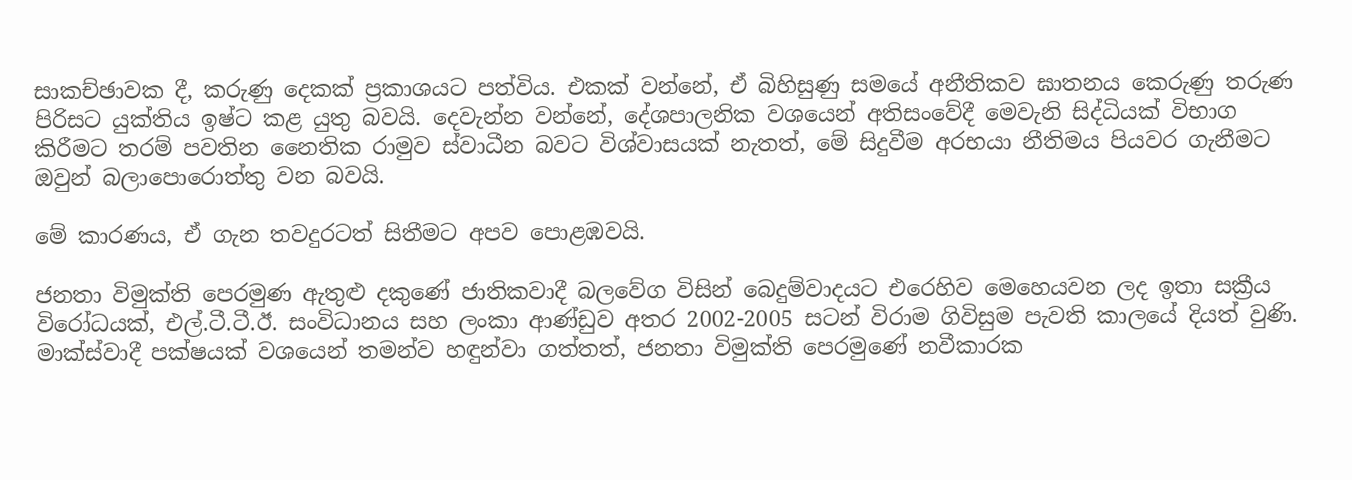සාකච්ඡාවක දී, කරුණු දෙකක් ප්‍රකාශයට පත්විය. එකක් වන්නේ, ඒ බිහිසුණු සමයේ අනීතිකව ඝාතනය කෙරුණු තරුණ පිරිසට යුක්තිය ඉෂ්ට කළ යුතු බවයි. දෙවැන්න වන්නේ, දේශපාලනික වශයෙන් අතිසංවේදී මෙවැනි සිද්ධියක් විභාග කිරීමට තරම් පවතින නෛතික රාමුව ස්වාධීන බවට විශ්වාසයක් නැතත්, මේ සිදුවීම අරභයා නීතිමය පියවර ගැනීමට ඔවුන් බලාපොරොත්තු වන බවයි.

මේ කාරණය, ඒ ගැන තවදුරටත් සිතීමට අපව පොළඹවයි.

ජනතා විමුක්ති පෙරමුණ ඇතුළු දකුණේ ජාතිකවාදී බලවේග විසින් බෙදුම්වාදයට එරෙහිව මෙහෙයවන ලද ඉතා සක්‍රීය විරෝධයක්, එල්.ටී.ටී.ඊ. සංවිධානය සහ ලංකා ආණ්ඩුව අතර 2002-2005 සටන් විරාම ගිවිසුම පැවති කාලයේ දියත් වුණි. මාක්ස්වාදී පක්ෂයක් වශයෙන් තමන්ව හඳුන්වා ගත්තත්, ජනතා විමුක්ති පෙරමුණේ නවීකාරක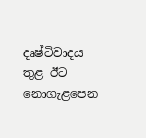දෘෂ්ටිවාදය තුළ ඊට නොගැළපෙන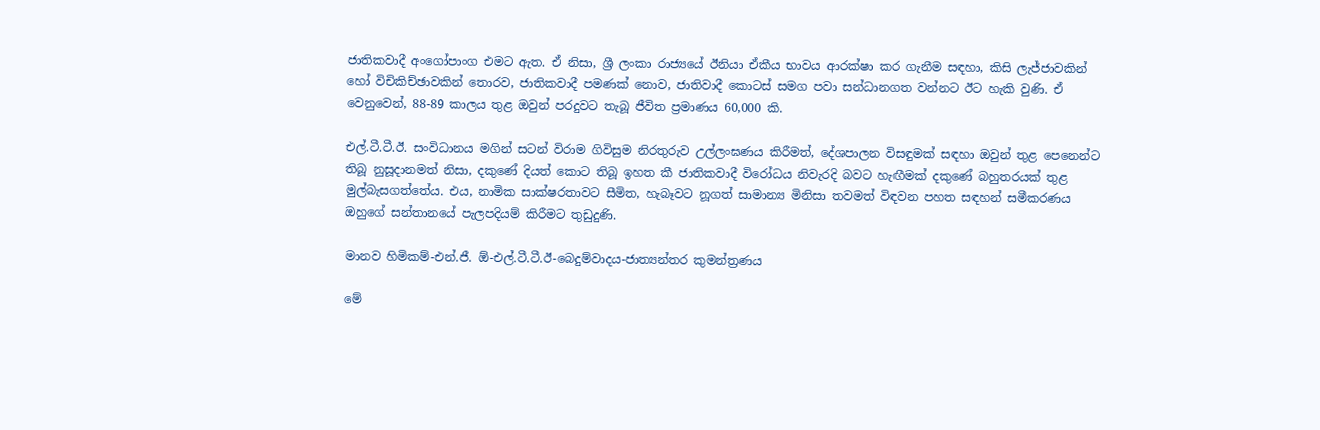ජාතිකවාදී අංගෝපාංග එමට ඇත. ඒ නිසා, ශ්‍රී ලංකා රාජ්‍යයේ ඊනියා ඒකීය භාවය ආරක්ෂා කර ගැනීම සඳහා, කිසි ලැජ්ජාවකින් හෝ විචිකිච්ඡාවකින් තොරව, ජාතිකවාදී පමණක් නොව, ජාතිවාදී කොටස් සමග පවා සන්ධානගත වන්නට ඊට හැකි වුණි. ඒ වෙනුවෙන්, 88-89 කාලය තුළ ඔවුන් පරදුවට තැබූ ජීවිත ප්‍රමාණය 60,000 කි.

එල්.ටී.ටී.ඊ. සංවිධානය මගින් සටන් විරාම ගිවිසුම නිරතුරුව උල්ලංඝණය කිරීමත්, දේශපාලන විසඳුමක් සඳහා ඔවුන් තුළ පෙනෙන්ට තිබූ නුසූදානමත් නිසා, දකුණේ දියත් කොට තිබූ ඉහත කී ජාතිකවාදී විරෝධය නිවැරදි බවට හැඟීමක් දකුණේ බහුතරයක් තුළ මුල්බැසගත්තේය. එය, නාමික සාක්ෂරතාවට සීමිත, හැබෑවට නූගත් සාමාන්‍ය මිනිසා තවමත් විඳවන පහත සඳහන් සමීකරණය ඔහුගේ සන්තානයේ පැලපදියම් කිරීමට තුඩුදුණි.

මානව හිමිකම්-එන්.ජී. ඕ-එල්.ටී.ටී.ඊ-බෙදුම්වාදය-ජාත්‍යන්තර කුමන්ත්‍රණය

මේ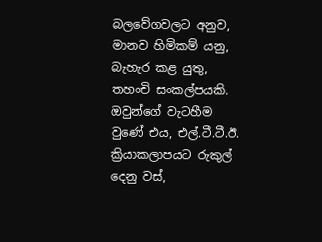බලවේගවලට අනුව, මානව හිමිකම් යනු, බැහැර කළ යුතු, තහංචි සංකල්පයකි. ඔවුන්ගේ වැටහීම වුණේ එය, එල්.ටී.ටී.ඊ. ක්‍රියාකලාපයට රුකුල් දෙනු වස්,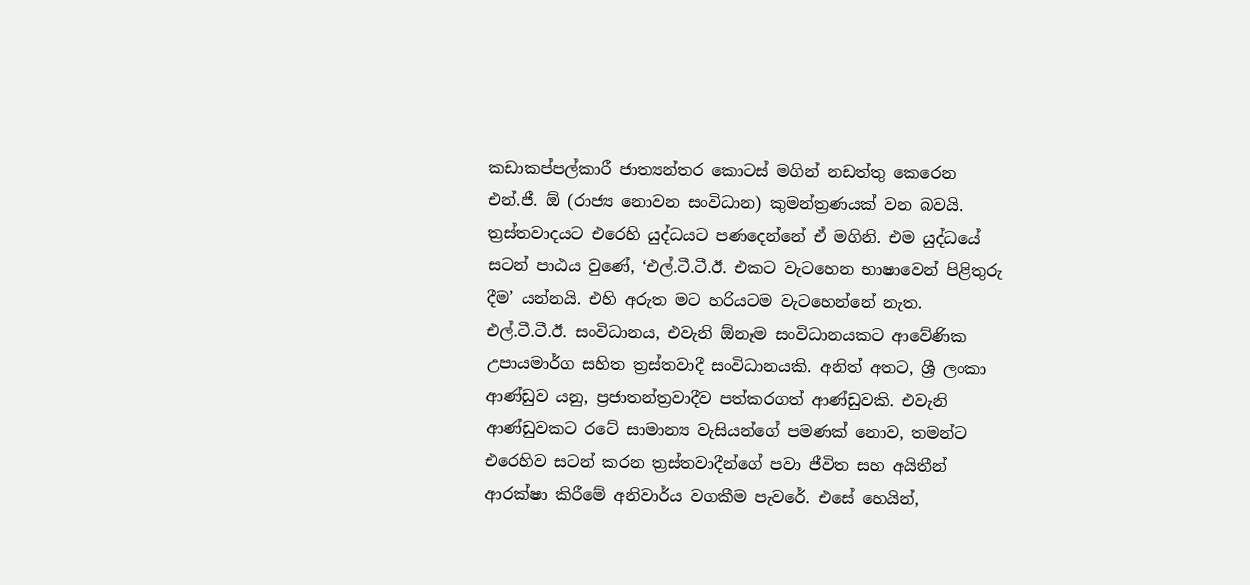කඩාකප්පල්කාරී ජාත්‍යන්තර කොටස් මගින් නඩත්තු කෙරෙන එන්.ජී. ඕ (රාජ්‍ය නොවන සංවිධාන) කුමන්ත්‍රණයක් වන බවයි. ත්‍රස්තවාදයට එරෙහි යුද්ධයට පණදෙන්නේ ඒ මගිනි. එම යුද්ධයේ සටන් පාඨය වුණේ, ‘එල්.ටී.ටී.ඊ. එකට වැටහෙන භාෂාවෙන් පිළිතුරු දීම’ යන්නයි. එහි අරුත මට හරියටම වැටහෙන්නේ නැත. එල්.ටී.ටී.ඊ. සංවිධානය, එවැනි ඕනෑම සංවිධානයකට ආවේණික උපායමාර්ග සහිත ත්‍රස්තවාදී සංවිධානයකි. අනිත් අතට, ශ්‍රී ලංකා ආණ්ඩුව යනු, ප්‍රජාතන්ත්‍රවාදීව පත්කරගත් ආණ්ඩුවකි. එවැනි ආණ්ඩුවකට රටේ සාමාන්‍ය වැසියන්ගේ පමණක් නොව, තමන්ට එරෙහිව සටන් කරන ත්‍රස්තවාදීන්ගේ පවා ජීවිත සහ අයිතීන් ආරක්ෂා කිරීමේ අනිවාර්ය වගකීම පැවරේ. එසේ හෙයින්,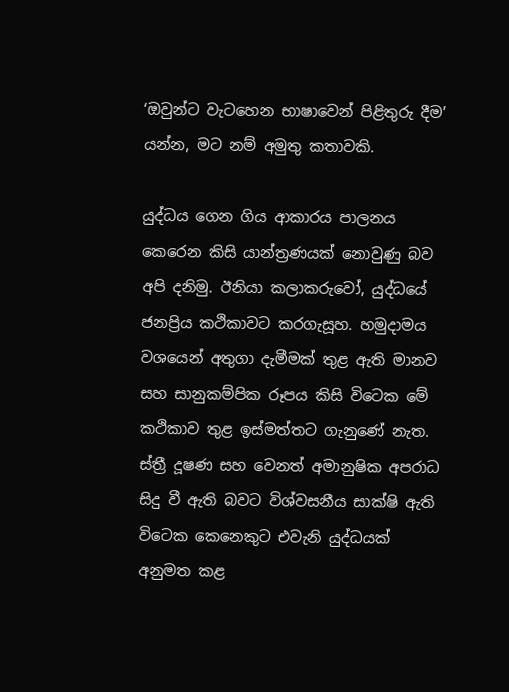‘ඔවුන්ට වැටහෙන භාෂාවෙන් පිළිතුරු දීම’ යන්න, මට නම් අමුතු කතාවකි.

යුද්ධය ගෙන ගිය ආකාරය පාලනය කෙරෙන කිසි යාන්ත්‍රණයක් නොවුණු බව අපි දනිමු. ඊනියා කලාකරුවෝ, යුද්ධයේ ජනප්‍රිය කථිකාවට කරගැසූහ. හමුදාමය වශයෙන් අතුගා දැමීමක් තුළ ඇති මානව සහ සානුකම්පික රූපය කිසි විටෙක මේ කථිකාව තුළ ඉස්මත්තට ගැනුණේ නැත. ස්ත්‍රී දූෂණ සහ වෙනත් අමානුෂික අපරාධ සිදු වී ඇති බවට විශ්වසනීය සාක්ෂි ඇති විටෙක කෙනෙකුට එවැනි යුද්ධයක් අනුමත කළ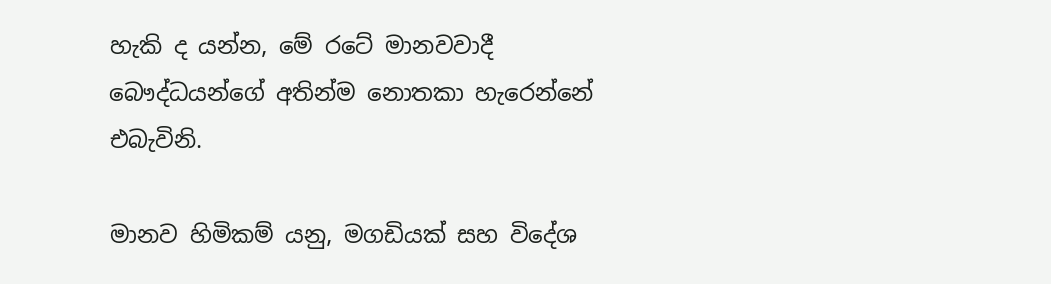හැකි ද යන්න, මේ රටේ මානවවාදී බෞද්ධයන්ගේ අතින්ම නොතකා හැරෙන්නේ එබැවිනි.

මානව හිමිකම් යනු, මගඩියක් සහ විදේශ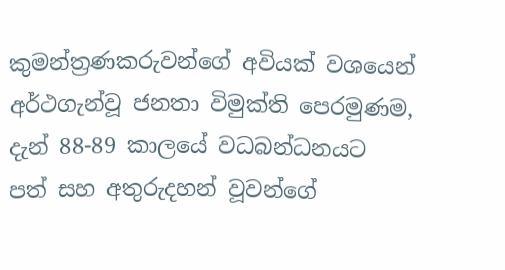කුමන්ත්‍රණකරුවන්ගේ අවියක් වශයෙන් අර්ථගැන්වූ ජනතා විමුක්ති පෙරමුණම, දැන් 88-89 කාලයේ වධබන්ධනයට පත් සහ අතුරුදහන් වූවන්ගේ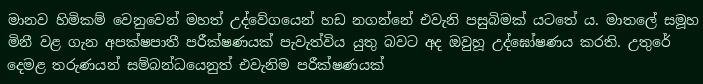මානව හිමිකම් වෙනුවෙන් මහත් උද්වේගයෙන් හඩ නගන්නේ එවැනි පසුබිමක් යටතේ ය. මාතලේ සමූහ මිනී වළ ගැන අපක්ෂපාතී පරීක්ෂණයක් පැවැත්විය යුතු බවට අද ඔවුහූ උද්ඝෝෂණය කරති. උතුරේ දෙමළ තරුණයන් සම්බන්ධයෙනුත් එවැනිම පරීක්ෂණයක්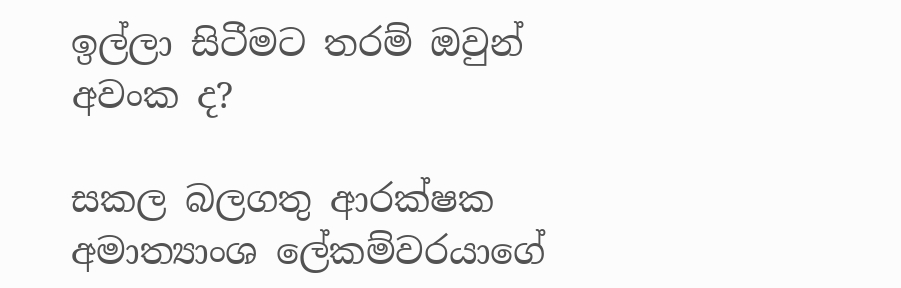ඉල්ලා සිටීමට තරම් ඔවුන් අවංක ද?

සකල බලගතු ආරක්ෂක අමාත්‍යාංශ ලේකම්වරයාගේ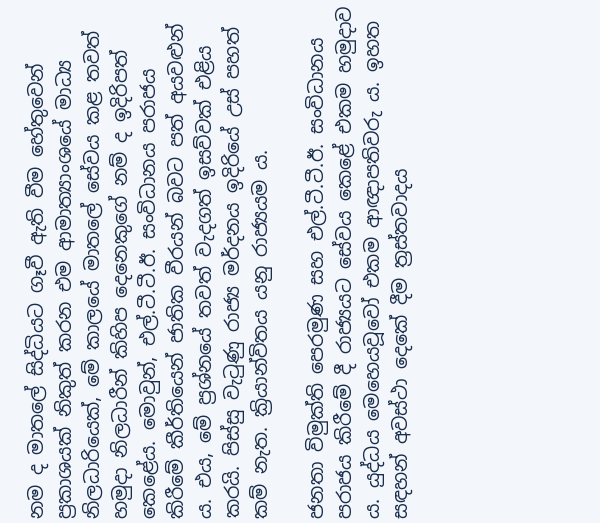නම ද මාතලේ සිද්ධියට ගෑවී ඇති වීම හේතුවෙන් ප්‍රකාශයක් නිකුත් කරන එම ආමාත්‍යාංශයේ මාධ්‍ය නිලධාරියෙක්, මේ කාලයේ මාතලේ සේවය කළ තවත් හමුදා නිලධාරීන් කිහිප දෙනෙකුගේ නම් ද ඉදිරිපත් කෙළේය. මොවුන්, එල්.ටී.ටී.ඊ. සංවිධානය පරාජය කිරීමේ කීර්තියෙන් ජාතික වීරයන් බවට පත් අයවළුන් ය. එය, මේ ප්‍රශ්නයේ තවත් වැදගත් ඉසව්වක් එළිය කරයි. පිස්සු වැටුණු රාජ්‍ය මර්දනය ඉදිරියේ උස් පහත් කම් නැත. ක්‍රියාන්විතය යනු රාජ්‍යයම ය.

ජනතා විමුක්ති පෙරමුණ සහ එල්.ටී.ටී.ඊ. සංවිධානය පරාජය කිරීමේ දී රාජ්‍යයට සේවය කෙළේ එකම හමුදාව ය. යුද්ධය මෙහෙයවූවෝ එකම ආඥාපතිවරු ය. ඉහත සඳහන් අවස්ථා දෙකේ දීම ත්‍රස්තවාදය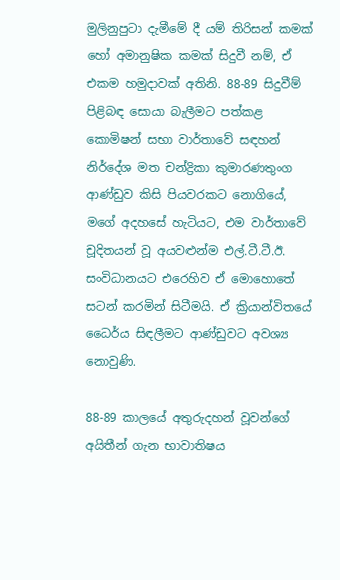මුලිනුපුටා දැමීමේ දී යම් තිරිසන් කමක් හෝ අමානුෂික කමක් සිදුවී නම්, ඒ එකම හමුදාවක් අතිනි. 88-89 සිදුවීම් පිළිබඳ සොයා බැලීමට පත්කළ කොමිෂන් සභා වාර්තාවේ සඳහන් නිර්දේශ මත චන්ද්‍රිකා කුමාරණතුංග ආණ්ඩුව කිසි පියවරකට නොගියේ, මගේ අදහසේ හැටියට, එම වාර්තාවේ චූදිතයන් වූ අයවළුන්ම එල්.ටී.ටී.ඊ. සංවිධානයට එරෙහිව ඒ මොහොතේ සටන් කරමින් සිටීමයි. ඒ ක්‍රියාන්විතයේ ධෛර්ය සිඳලීමට ආණ්ඩුවට අවශ්‍ය නොවුණි.

88-89 කාලයේ අතුරුදහන් වූවන්ගේ අයිතීන් ගැන භාවාතිෂය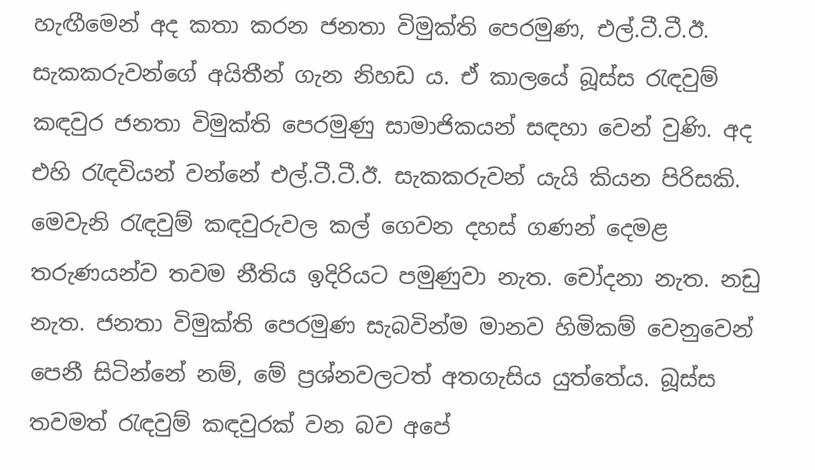හැඟීමෙන් අද කතා කරන ජනතා විමුක්ති පෙරමුණ, එල්.ටී.ටී.ඊ. සැකකරුවන්ගේ අයිතීන් ගැන නිහඩ ය. ඒ කාලයේ බූස්ස රැඳවුම් කඳවුර ජනතා විමුක්ති පෙරමුණු සාමාජිකයන් සඳහා වෙන් වුණි. අද එහි රැඳවියන් වන්නේ එල්.ටී.ටී.ඊ. සැකකරුවන් යැයි කියන පිරිසකි. මෙවැනි රැඳවුම් කඳවුරුවල කල් ගෙවන දහස් ගණන් දෙමළ තරුණයන්ව තවම නීතිය ඉදිරියට පමුණුවා නැත. චෝදනා නැත. නඩු නැත. ජනතා විමුක්ති පෙරමුණ සැබවින්ම මානව හිමිකම් වෙනුවෙන් පෙනී සිටින්නේ නම්, මේ ප්‍රශ්නවලටත් අතගැසිය යුත්තේය. බූස්ස තවමත් රැඳවුම් කඳවුරක් වන බව අපේ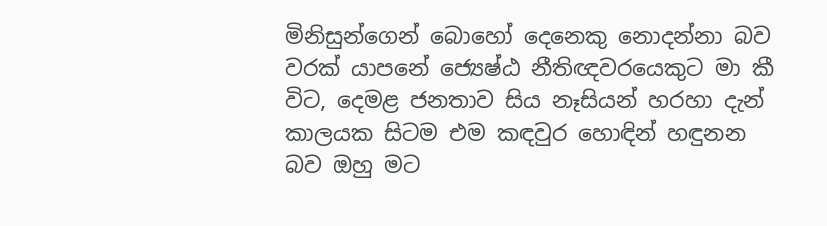මිනිසුන්ගෙන් බොහෝ දෙනෙකු නොදන්නා බව වරක් යාපනේ ජ්‍යෙෂ්ඨ නීතිඥවරයෙකුට මා කී විට, දෙමළ ජනතාව සිය නෑසියන් හරහා දැන් කාලයක සිටම එම කඳවුර හොඳින් හඳුනන බව ඔහු මට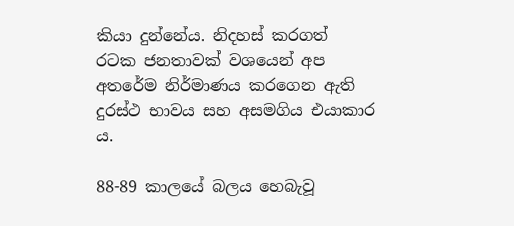කියා දුන්නේය. නිදහස් කරගත් රටක ජනතාවක් වශයෙන් අප අතරේම නිර්මාණය කරගෙන ඇති දුරස්ථ භාවය සහ අසමගිය එයාකාර ය.

88-89 කාලයේ බලය හෙබැවූ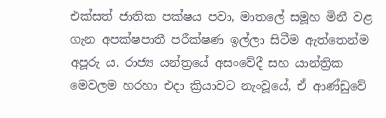එක්සත් ජාතික පක්ෂය පවා, මාතලේ සමූහ මිනී වළ ගැන අපක්ෂපාතී පරීක්ෂණ ඉල්ලා සිටීම ඇත්තෙන්ම අපූරු ය. රාජ්‍ය යන්ත්‍රයේ අසංවේදී සහ යාන්ත්‍රික මෙවලම හරහා එදා ක්‍රියාවට නැංවූයේ, ඒ ආණ්ඩුවේ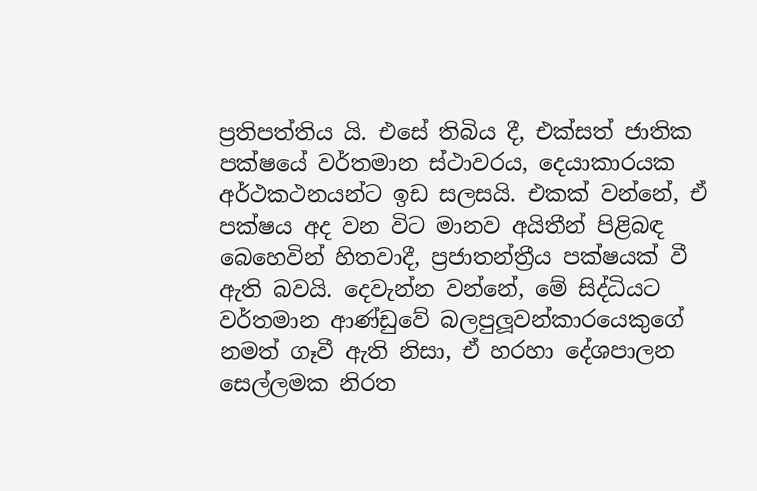ප්‍රතිපත්තිය යි. එසේ තිබිය දී, එක්සත් ජාතික පක්ෂයේ වර්තමාන ස්ථාවරය, දෙයාකාරයක අර්ථකථනයන්ට ඉඩ සලසයි. එකක් වන්නේ, ඒ පක්ෂය අද වන විට මානව අයිතීන් පිළිබඳ බෙහෙවින් හිතවාදී, ප්‍රජාතන්ත්‍රීය පක්ෂයක් වී ඇති බවයි. දෙවැන්න වන්නේ, මේ සිද්ධියට වර්තමාන ආණ්ඩුවේ බලපුලූවන්කාරයෙකුගේ නමත් ගෑවී ඇති නිසා, ඒ හරහා දේශපාලන සෙල්ලමක නිරත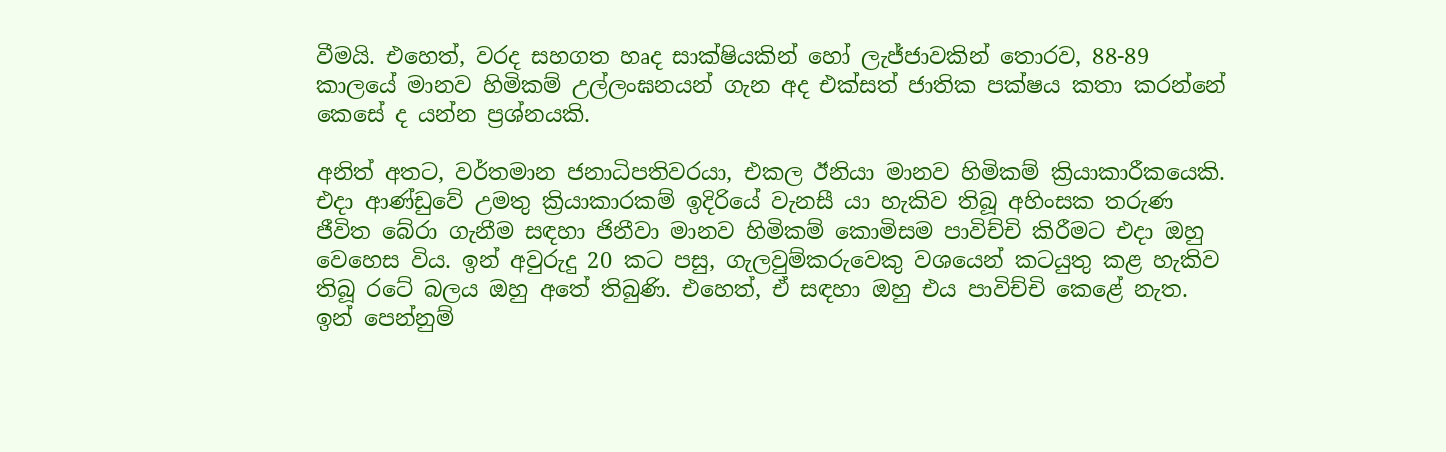වීමයි. එහෙත්, වරද සහගත හෘද සාක්ෂියකින් හෝ ලැජ්ජාවකින් තොරව, 88-89 කාලයේ මානව හිමිකම් උල්ලංඝනයන් ගැන අද එක්සත් ජාතික පක්ෂය කතා කරන්නේ කෙසේ ද යන්න ප්‍රශ්නයකි.

අනිත් අතට, වර්තමාන ජනාධිපතිවරයා, එකල ඊනියා මානව හිමිකම් ක්‍රියාකාරීකයෙකි. එදා ආණ්ඩුවේ උමතු ක්‍රියාකාරකම් ඉදිරියේ වැනසී යා හැකිව තිබූ අහිංසක තරුණ ජීවිත බේරා ගැනීම සඳහා ජිනීවා මානව හිමිකම් කොමිසම පාවිච්චි කිරීමට එදා ඔහු වෙහෙස විය. ඉන් අවුරුදු 20 කට පසු, ගැලවුම්කරුවෙකු වශයෙන් කටයුතු කළ හැකිව තිබූ රටේ බලය ඔහු අතේ තිබුණි. එහෙත්, ඒ සඳහා ඔහු එය පාවිච්චි කෙළේ නැත. ඉන් පෙන්නුම්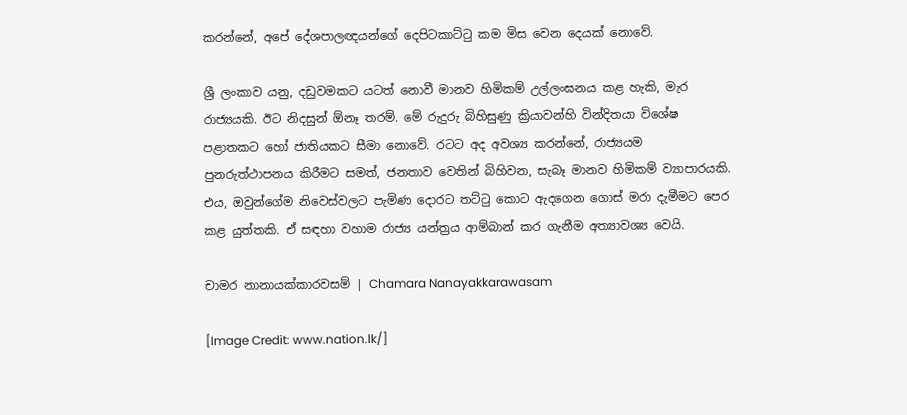කරන්නේ, අපේ දේශපාලඥයන්ගේ දෙපිටකාට්ටු කම මිස වෙන දෙයක් නොවේ.

ශ්‍රී ලංකාව යනු, දඩුවමකට යටත් නොවී මානව හිමිකම් උල්ලංඝනය කළ හැකි, මැර රාජ්‍යයකි. ඊට නිදසුන් ඕනෑ තරම්. මේ රුදුරු බිහිසුණු ක්‍රියාවන්හි වින්දිතයා විශේෂ පළාතකට හෝ ජාතියකට සීමා නොවේ. රටට අද අවශ්‍ය කරන්නේ, රාජ්‍යයම පුනරුත්ථාපනය කිරීමට සමත්, ජනතාව වෙතින් බිහිවන, සැබෑ මානව හිමිකම් ව්‍යාපාරයකි. එය, ඔවුන්ගේම නිවෙස්වලට පැමිණ දොරට තට්ටු කොට ඇදගෙන ගොස් මරා දැමීමට පෙර කළ යුත්තකි. ඒ සඳහා වහාම රාජ්‍ය යන්ත්‍රය ආම්බාන් කර ගැනීම අත්‍යාවශ්‍ය වෙයි.

චාමර නානායක්කාරවසම් | Chamara Nanayakkarawasam

[Image Credit: www.nation.lk/]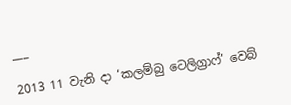___

2013 11 වැනි දා ‘කලම්බු ටෙලිග්‍රාෆ්’ වෙබ්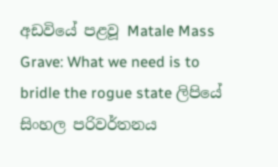අඩවියේ පළවූ Matale Mass Grave: What we need is to bridle the rogue state ලිපියේ සිංහල පරිවර්තනය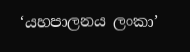‘යහපාලනය ලංකා’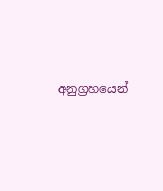අනුග්‍රහයෙන්